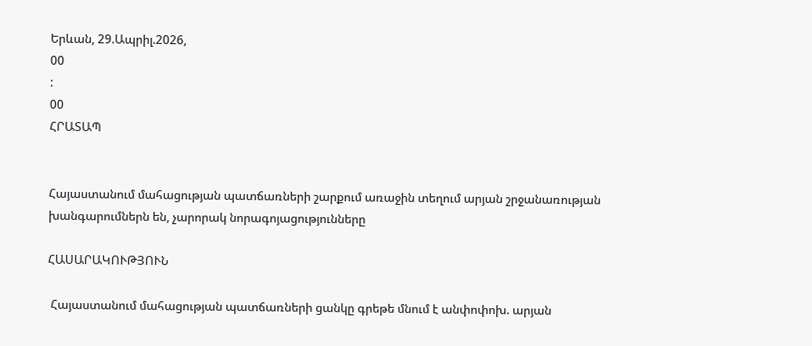Երևան, 29.Ապրիլ.2026,
00
:
00
ՀՐԱՏԱՊ


Հայաստանում մահացության պատճառների շարքում առաջին տեղում արյան շրջանառության խանգարումներն են, չարորակ նորագոյացությունները

ՀԱՍԱՐԱԿՈՒԹՅՈՒՆ

 Հայաստանում մահացության պատճառների ցանկը գրեթե մնում է անփոփոխ. արյան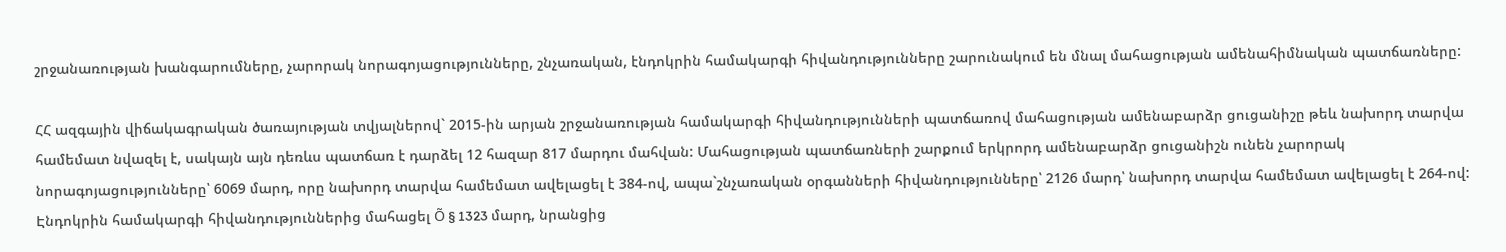շրջանառության խանգարումները, չարորակ նորագոյացությունները, շնչառական, էնդոկրին համակարգի հիվանդությունները շարունակում են մնալ մահացության ամենահիմնական պատճառները:

ՀՀ ազգային վիճակագրական ծառայության տվյալներով` 2015-ին արյան շրջանառության համակարգի հիվանդությունների պատճառով մահացության ամենաբարձր ցուցանիշը թեև նախորդ տարվա համեմատ նվազել է, սակայն այն դեռևս պատճառ է դարձել 12 հազար 817 մարդու մահվան: Մահացության պատճառների շարքում երկրորդ ամենաբարձր ցուցանիշն ունեն չարորակ նորագոյացությունները՝ 6069 մարդ, որը նախորդ տարվա համեմատ ավելացել է 384-ով, ապա`շնչառական օրգանների հիվանդությունները՝ 2126 մարդ՝ նախորդ տարվա համեմատ ավելացել է 264-ով: Էնդոկրին համակարգի հիվանդություններից մահացել Õ § 1323 մարդ, նրանցից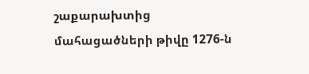շաքարախտից մահացածների թիվը 1276-ն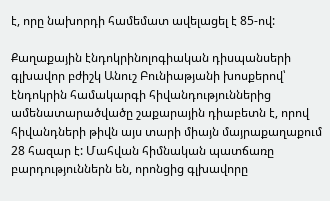է, որը նախորդի համեմատ ավելացել է 85-ով:

Քաղաքային էնդոկրինոլոգիական դիսպանսերի գլխավոր բժիշկ Անուշ Բունիաթյանի խոսքերով՝ էնդոկրին համակարգի հիվանդություններից ամենատարածվածը շաքարային դիաբետն է, որով հիվանդների թիվն այս տարի միայն մայրաքաղաքում 28 հազար է: Մահվան հիմնական պատճառը բարդություններն են, որոնցից գլխավորը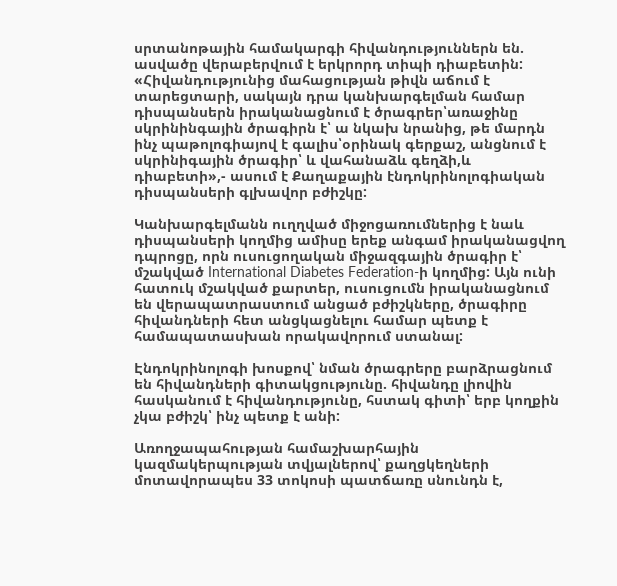սրտանոթային համակարգի հիվանդություններն են. ասվածը վերաբերվում է երկրորդ տիպի դիաբետին: «Հիվանդությունից մահացության թիվն աճում է տարեցտարի, սակայն դրա կանխարգելման համար դիսպանսերն իրականացնում է ծրագրեր՝առաջինը սկրինինգային ծրագիրն է՝ ա նկախ նրանից, թե մարդն ինչ պաթոլոգիայով է գալիս՝օրինակ գերքաշ, անցնում է սկրինիգային ծրագիր՝ և վահանաձև գեղձի,և դիաբետի»,- ասում է Քաղաքային էնդոկրինոլոգիական դիսպանսերի գլխավոր բժիշկը:

Կանխարգելմանն ուղղված միջոցառումներից է նաև դիսպանսերի կողմից ամիսը երեք անգամ իրականացվող դպրոցը, որն ուսուցողական միջազգային ծրագիր է՝ մշակված International Diabetes Federation-ի կողմից: Այն ունի հատուկ մշակված քարտեր, ուսուցումն իրականացնում են վերապատրաստում անցած բժիշկները, ծրագիրը հիվանդների հետ անցկացնելու համար պետք է համապատասխան որակավորում ստանալ:

Էնդոկրինոլոգի խոսքով՝ նման ծրագրերը բարձրացնում են հիվանդների գիտակցությունը. հիվանդը լիովին հասկանում է հիվանդությունը, հստակ գիտի՝ երբ կողքին չկա բժիշկ՝ ինչ պետք է անի:

Առողջապահության համաշխարհային կազմակերպության տվյալներով՝ քաղցկեղների մոտավորապես 33 տոկոսի պատճառը սնունդն է,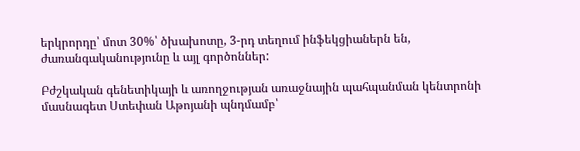երկրորդը՝ մոտ 30%՝ ծխախոտը, 3-րդ տեղում ինֆեկցիաներն են, ժառանգականությունը և այլ գործոններ:

Բժշկական գենետիկայի և առողջության առաջնային պահպանման կենտրոնի մասնագետ Ստեփան Աթոյանի պնդմամբ՝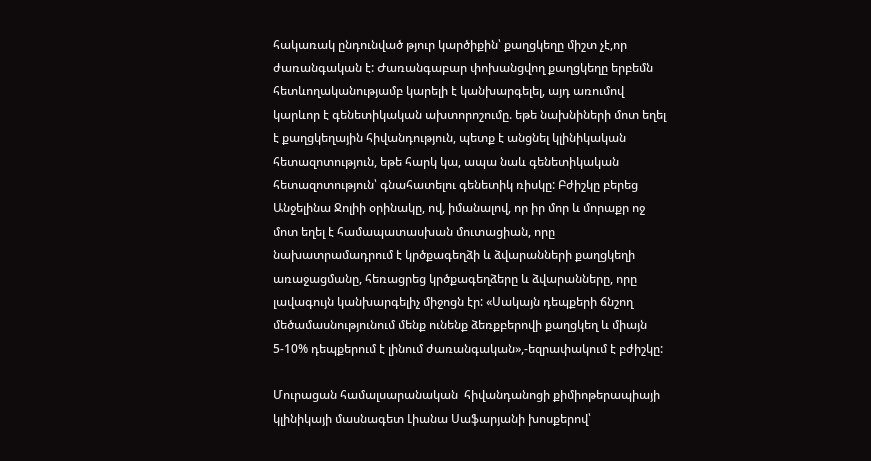հակառակ ընդունված թյուր կարծիքին՝ քաղցկեղը միշտ չէ,որ ժառանգական է: Ժառանգաբար փոխանցվող քաղցկեղը երբեմն հետևողականությամբ կարելի է կանխարգելել, այդ առումով կարևոր է գենետիկական ախտորոշումը. եթե նախնիների մոտ եղել է քաղցկեղային հիվանդություն, պետք է անցնել կլինիկական հետազոտություն, եթե հարկ կա, ապա նաև գենետիկական հետազոտություն՝ գնահատելու գենետիկ ռիսկը: Բժիշկը բերեց Անջելինա Ջոլիի օրինակը, ով, իմանալով, որ իր մոր և մորաքր ոջ մոտ եղել է համապատասխան մուտացիան, որը նախատրամադրում է կրծքագեղձի և ձվարանների քաղցկեղի առաջացմանը, հեռացրեց կրծքագեղձերը և ձվարանները, որը լավագույն կանխարգելիչ միջոցն էր: «Սակայն դեպքերի ճնշող մեծամասնությունում մենք ունենք ձեռքբերովի քաղցկեղ և միայն 5-10% դեպքերում է լինում ժառանգական»,-եզրափակում է բժիշկը:

Մուրացան համալսարանական  հիվանդանոցի քիմիոթերապիայի կլինիկայի մասնագետ Լիանա Սաֆարյանի խոսքերով՝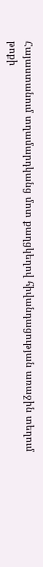Հայաստանում տղամարդկանց մոտ քաղցկեղով հիվանդացության առաջին տեղում թոքի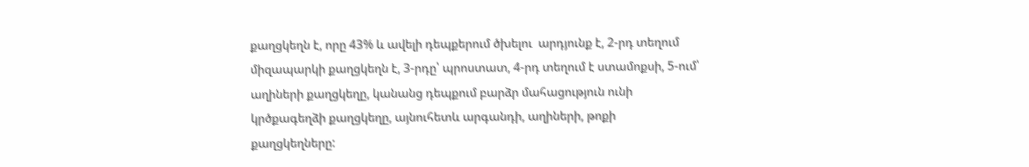քաղցկեղն է, որը 43% և ավելի դեպքերում ծխելու  արդյունք է, 2-րդ տեղում միզապարկի քաղցկեղն է, 3-րդը՝ պրոստատ, 4-րդ տեղում է ստամոքսի, 5-ում՝ աղիների քաղցկեղը, կանանց դեպքում բարձր մահացություն ունի կրծքագեղձի քաղցկեղը, այնուհետև արգանդի, աղիների, թոքի քաղցկեղները: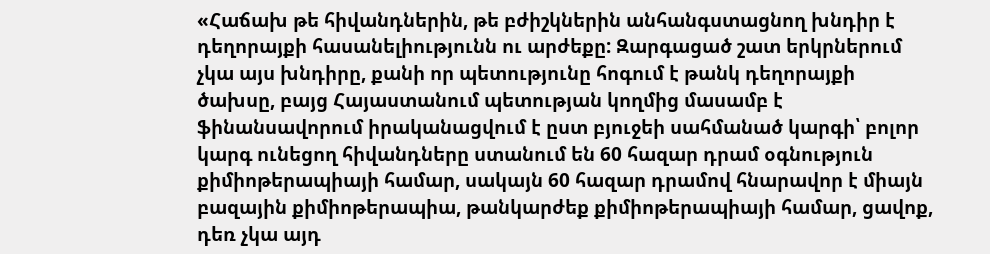«Հաճախ թե հիվանդներին, թե բժիշկներին անհանգստացնող խնդիր է դեղորայքի հասանելիությունն ու արժեքը: Զարգացած շատ երկրներում չկա այս խնդիրը, քանի որ պետությունը հոգում է թանկ դեղորայքի ծախսը, բայց Հայաստանում պետության կողմից մասամբ է ֆինանսավորում իրականացվում է ըստ բյուջեի սահմանած կարգի՝ բոլոր կարգ ունեցող հիվանդները ստանում են 60 հազար դրամ օգնություն քիմիոթերապիայի համար, սակայն 60 հազար դրամով հնարավոր է միայն բազային քիմիոթերապիա, թանկարժեք քիմիոթերապիայի համար, ցավոք, դեռ չկա այդ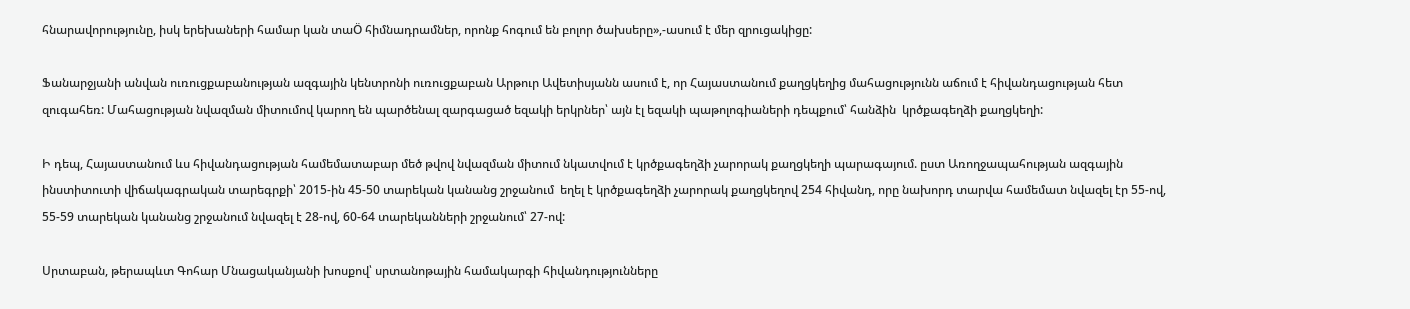հնարավորությունը, իսկ երեխաների համար կան տաÖ հիմնադրամներ, որոնք հոգում են բոլոր ծախսերը»,-ասում է մեր զրուցակիցը:

Ֆանարջյանի անվան ուռուցքաբանության ազգային կենտրոնի ուռուցքաբան Արթուր Ավետիսյանն ասում է, որ Հայաստանում քաղցկեղից մահացությունն աճում է հիվանդացության հետ զուգահեռ: Մահացության նվազման միտումով կարող են պարծենալ զարգացած եզակի երկրներ՝ այն էլ եզակի պաթոլոգիաների դեպքում՝ հանձին  կրծքագեղձի քաղցկեղի:

Ի դեպ, Հայաստանում ևս հիվանդացության համեմատաբար մեծ թվով նվազման միտում նկատվում է կրծքագեղձի չարորակ քաղցկեղի պարագայում. ըստ Առողջապահության ազգային ինստիտուտի վիճակագրական տարեգրքի՝ 2015-ին 45-50 տարեկան կանանց շրջանում  եղել է կրծքագեղձի չարորակ քաղցկեղով 254 հիվանդ, որը նախորդ տարվա համեմատ նվազել էր 55-ով, 55-59 տարեկան կանանց շրջանում նվազել է 28-ով, 60-64 տարեկանների շրջանում՝ 27-ով:

Սրտաբան, թերապևտ Գոհար Մնացականյանի խոսքով՝ սրտանոթային համակարգի հիվանդությունները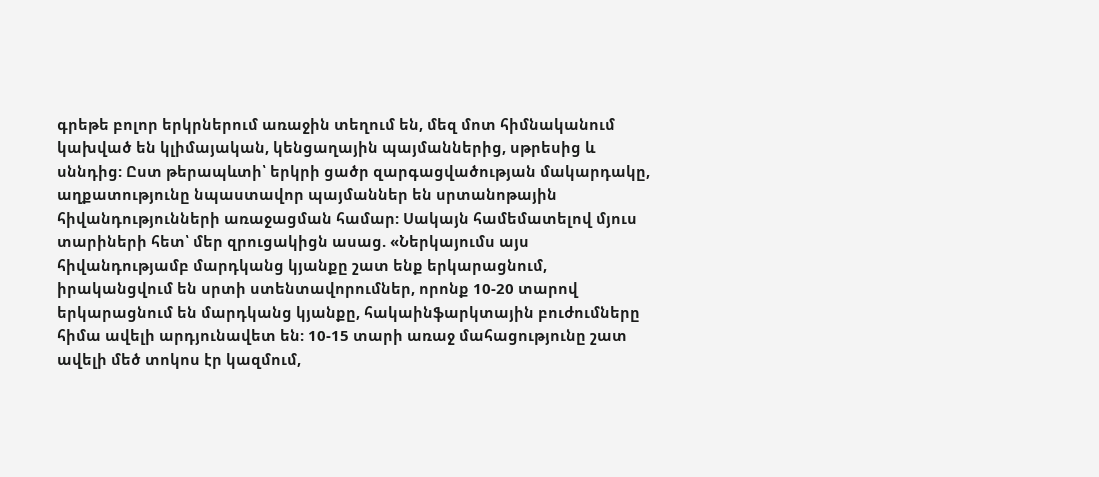գրեթե բոլոր երկրներում առաջին տեղում են, մեզ մոտ հիմնականում կախված են կլիմայական, կենցաղային պայմաններից, սթրեսից և սննդից: Ըստ թերապևտի՝ երկրի ցածր զարգացվածության մակարդակը, աղքատությունը նպաստավոր պայմաններ են սրտանոթային հիվանդությունների առաջացման համար: Սակայն համեմատելով մյուս տարիների հետ՝ մեր զրուցակիցն ասաց. «Ներկայումս այս հիվանդությամբ մարդկանց կյանքը շատ ենք երկարացնում, իրականցվում են սրտի ստենտավորումներ, որոնք 10-20 տարով երկարացնում են մարդկանց կյանքը, հակաինֆարկտային բուժումները հիմա ավելի արդյունավետ են: 10-15 տարի առաջ մահացությունը շատ ավելի մեծ տոկոս էր կազմում,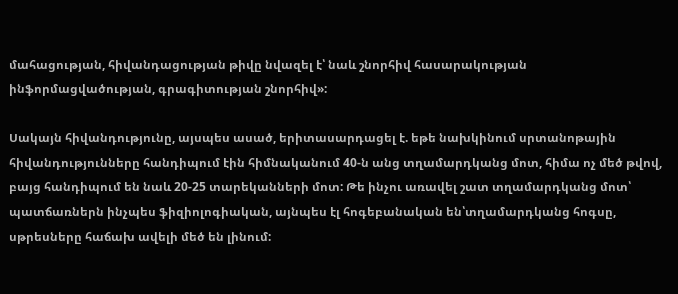մահացության, հիվանդացության թիվը նվազել է՝ նաև շնորհիվ հասարակության ինֆորմացվածության, գրագիտության շնորհիվ»:

Սակայն հիվանդությունը, այսպես ասած, երիտասարդացել է. եթե նախկինում սրտանոթային հիվանդությունները հանդիպում էին հիմնականում 40-ն անց տղամարդկանց մոտ, հիմա ոչ մեծ թվով, բայց հանդիպում են նաև 20-25 տարեկանների մոտ: Թե ինչու առավել շատ տղամարդկանց մոտ՝ պատճառներն ինչպես ֆիզիոլոգիական, այնպես էլ հոգեբանական են՝տղամարդկանց հոգսը, սթրեսները հաճախ ավելի մեծ են լինում: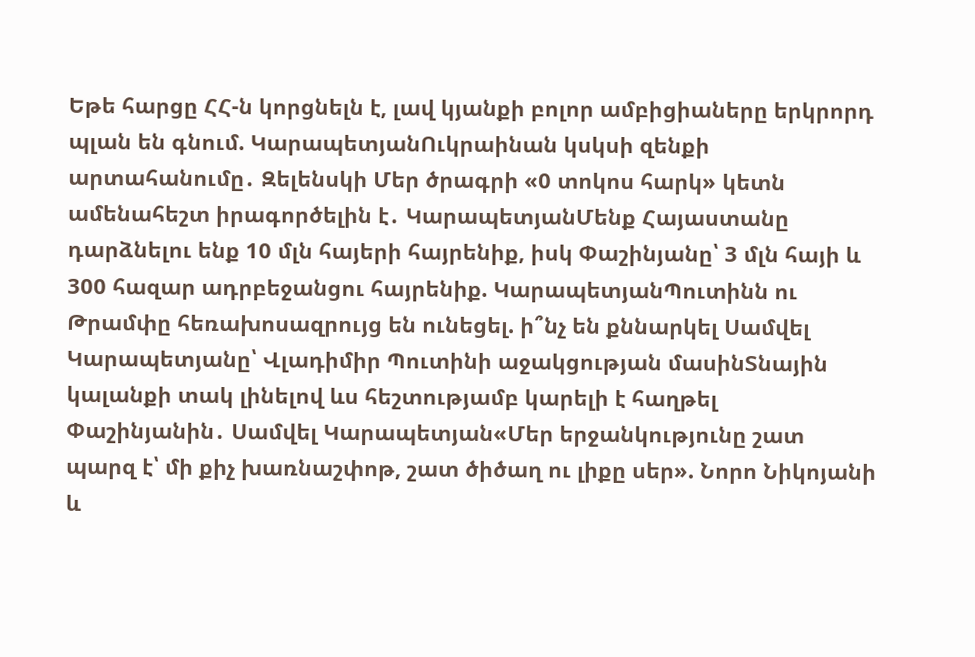Եթե հարցը ՀՀ-ն կորցնելն է, լավ կյանքի բոլոր ամբիցիաները երկրորդ պլան են գնում. ԿարապետյանՈւկրաինան կսկսի զենքի արտահանումը․ Զելենսկի Մեր ծրագրի «0 տոկոս հարկ» կետն ամենահեշտ իրագործելին է․ ԿարապետյանՄենք Հայաստանը դարձնելու ենք 10 մլն հայերի հայրենիք, իսկ Փաշինյանը՝ 3 մլն հայի և 300 հազար ադրբեջանցու հայրենիք. ԿարապետյանՊուտինն ու Թրամփը հեռախոսազրույց են ունեցել. ի՞նչ են քննարկել Սամվել Կարապետյանը՝ Վլադիմիր Պուտինի աջակցության մասինՏնային կալանքի տակ լինելով ևս հեշտությամբ կարելի է հաղթել Փաշինյանին․ Սամվել Կարապետյան«Մեր երջանկությունը շատ պարզ է՝ մի քիչ խառնաշփոթ, շատ ծիծաղ ու լիքը սեր». Նորո Նիկոյանի և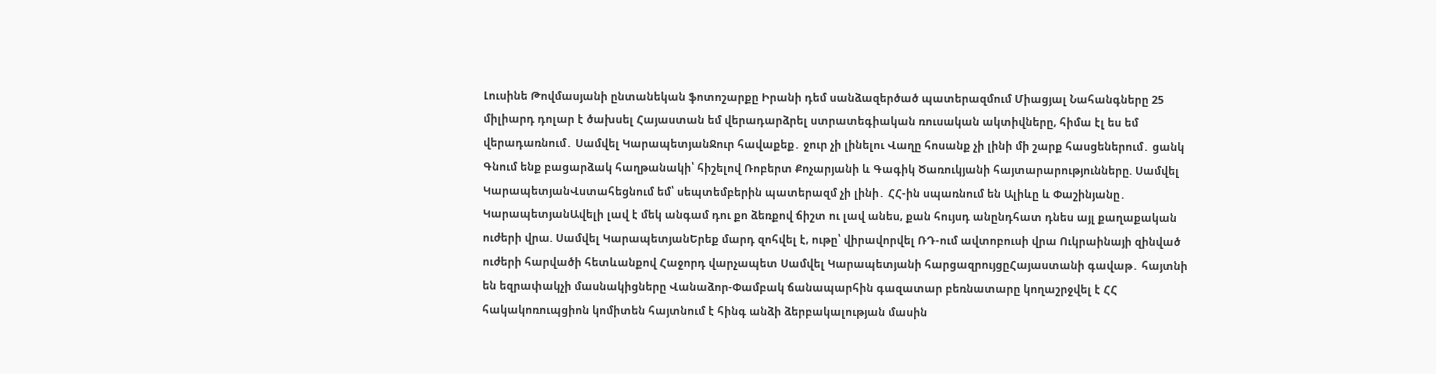Լուսինե Թովմասյանի ընտանեկան ֆոտոշարքը Իրանի դեմ սանձազերծած պատերազմում Միացյալ Նահանգները 25 միլիարդ դոլար է ծախսել Հայաստան եմ վերադարձրել ստրատեգիական ռուսական ակտիվները, հիմա էլ ես եմ վերադառնում․ Սամվել ԿարապետյանՋուր հավաքեք․ ջուր չի լինելու Վաղը հոսանք չի լինի մի շարք հասցեներում․ ցանկ Գնում ենք բացարձակ հաղթանակի՝ հիշելով Ռոբերտ Քոչարյանի և Գագիկ Ծառուկյանի հայտարարությունները. Սամվել ԿարապետյանՎստահեցնում եմ՝ սեպտեմբերին պատերազմ չի լինի․ ՀՀ-ին սպառնում են Ալիևը և Փաշինյանը․ ԿարապետյանԱվելի լավ է մեկ անգամ դու քո ձեռքով ճիշտ ու լավ անես, քան հույսդ անընդհատ դնես այլ քաղաքական ուժերի վրա. Սամվել ԿարապետյանԵրեք մարդ զոհվել է, ութը՝ վիրավորվել ՌԴ-ում ավտոբուսի վրա Ուկրաինայի զինված ուժերի հարվածի հետևանքով Հաջորդ վարչապետ Սամվել Կարապետյանի հարցազրույցըՀայաստանի գավաթ․ հայտնի են եզրափակչի մասնակիցները Վանաձոր-Փամբակ ճանապարհին գազատար բեռնատարը կողաշրջվել է ՀՀ հակակոռուպցիոն կոմիտեն հայտնում է հինգ անձի ձերբակալության մասին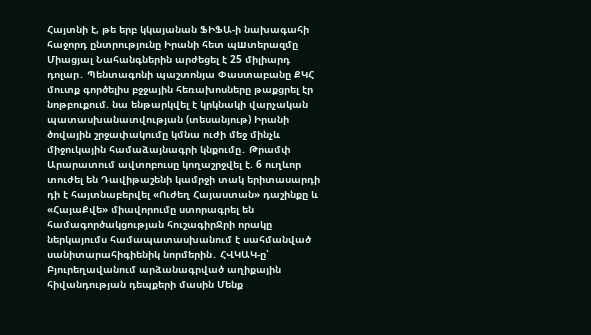Հայտնի է, թե երբ կկայանան ՖԻՖԱ-ի նախագահի հաջորդ ընտրությունը Իրանի հետ պшտերազմը Միացյալ Նահանգներին արժեցել է 25 միլիարդ դոլար․ Պենտագոնի պաշտոնյա Փաստաբանը ՔԿՀ մուտք գործելիս բջջային հեռախոսները թաքցրել էր նոթբուքում. նա ենթարկվել է կրկնակի վարչական պատասխանատվության (տեսանյութ) Իրանի ծովային շրջափակումը կմնա ուժի մեջ մինչև միջուկային համաձայնագրի կնքումը․ Թրամփ Արարատում ավտոբուսը կողաշրջվել է. 6 ուղևոր տուժել են Դավիթաշենի կամրջի տակ երիտասարդի դի է հայտնաբերվել «Ուժեղ Հայաստան» դաշինքը և «ՀայաՔվե» միավորումը ստորագրել են համագործակցության հուշագիրՋրի որակը ներկայումս համապատասխանում է սահմանված սանիտարահիգիենիկ նորմերին․ ՀՎԿԱԿ-ը՝ Բյուրեղավանում արձանագրված աղիքային հիվանդության դեպքերի մասին Մենք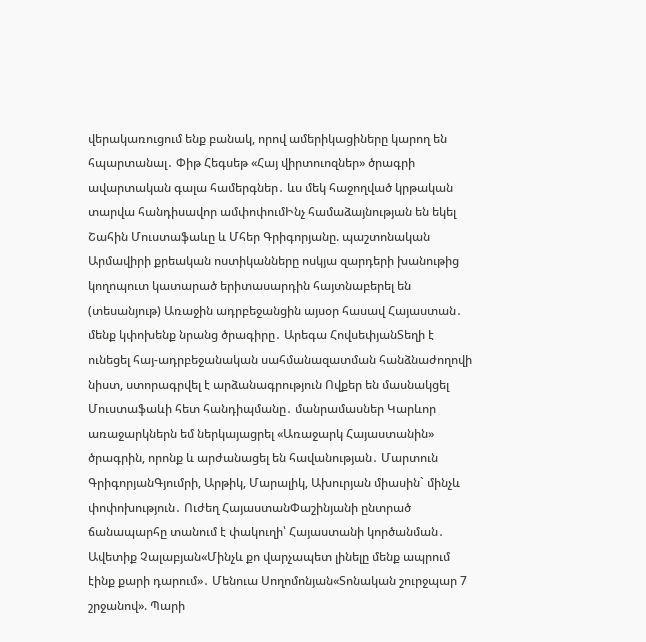վերակառուցում ենք բանակ, որով ամերիկացիները կարող են հպարտանալ․ Փիթ Հեգսեթ «Հայ վիրտուոզներ» ծրագրի ավարտական գալա համերգներ․ ևս մեկ հաջողված կրթական տարվա հանդիսավոր ամփոփումԻնչ համաձայնության են եկել Շահին Մուստաֆաևը և Մհեր Գրիգորյանը. պաշտոնական Արմավիրի քրեական ոստիկանները ոսկյա զարդերի խանութից կողոպուտ կատարած երիտասարդին հայտնաբերել են (տեսանյութ) Առաջին ադրբեջանցին այսօր հասավ Հայաստան․ մենք կփոխենք նրանց ծրագիրը․ Արեգա ՀովսեփյանՏեղի է ունեցել հայ-ադրբեջանական սահմանազատման հանձնաժողովի նիստ, ստորագրվել է արձանագրություն Ովքեր են մասնակցել Մուստաֆաևի հետ հանդիպմանը․ մանրամասներ Կարևոր առաջարկներն եմ ներկայացրել «Առաջարկ Հայաստանին» ծրագրին, որոնք և արժանացել են հավանության․ Մարտուն ԳրիգորյանԳյումրի, Արթիկ, Մարալիկ, Ախուրյան միասին` մինչև փոփոխություն․ Ուժեղ ՀայաստանՓաշինյանի ընտրած ճանապարհը տանում է փակուղի՝ Հայաստանի կործանման․ Ավետիք Չալաբյան«Մինչև քո վարչապետ լինելը մենք ապրում էինք քարի դարում»․ Մենուա Սողոմոնյան«Տոնական շուրջպար 7 շրջանով». Պարի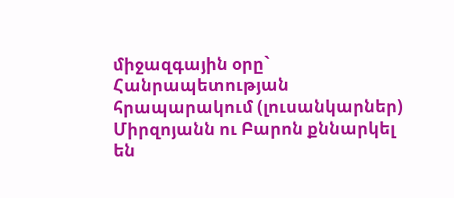միջազգային օրը` Հանրապետության հրապարակում (լուսանկարներ) Միրզոյանն ու Բարոն քննարկել են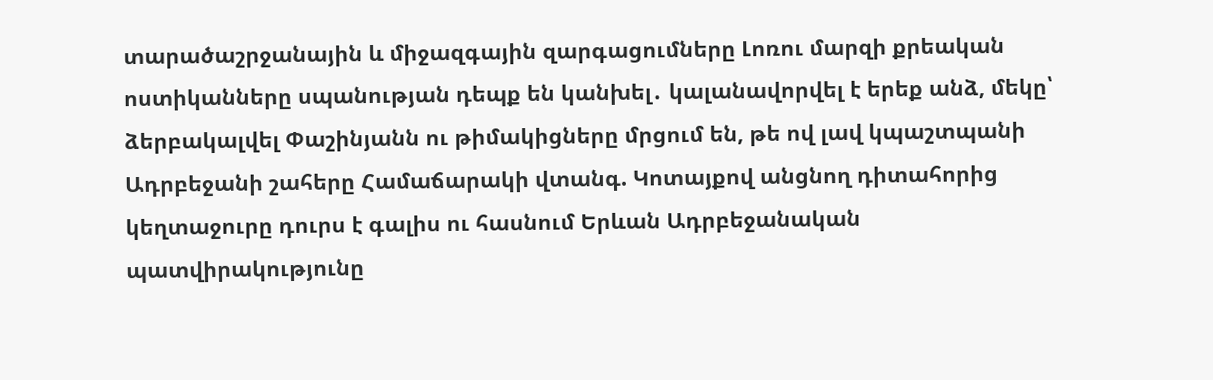տարածաշրջանային և միջազգային զարգացումները Լոռու մարզի քրեական ոստիկանները սպանության դեպք են կանխել․ կալանավորվել է երեք անձ, մեկը՝ ձերբակալվել Փաշինյանն ու թիմակիցները մրցում են, թե ով լավ կպաշտպանի Ադրբեջանի շահերը Համաճարակի վտանգ. Կոտայքով անցնող դիտահորից կեղտաջուրը դուրս է գալիս ու հասնում Երևան Ադրբեջանական պատվիրակությունը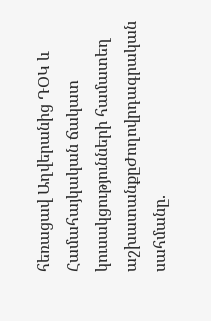հեռացավ Աղվերանից ԴՕԿ և Համահայկական ճակատ կուսակցությունների համատեղ աշխատանքըԺողովրդագրական սահմանը.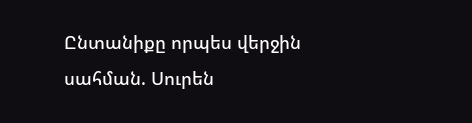Ընտանիքը որպես վերջին սահման. Սուրեն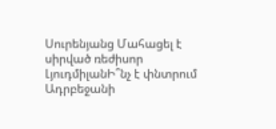Սուրենյանց Մահացել է սիրված ռեժիսոր ԼյուդմիլանԻ՞նչ է փնտրում Ադրբեջանի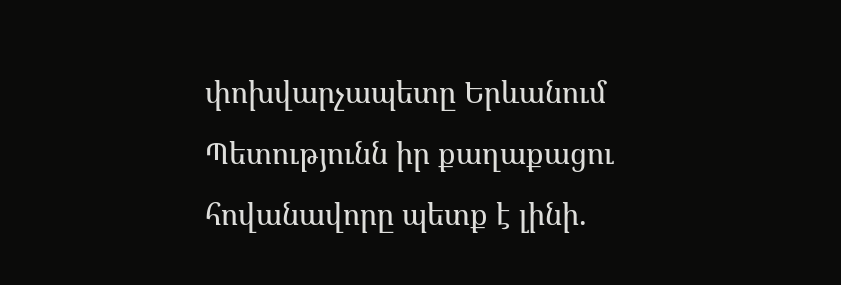փոխվարչապետը Երևանում Պետությունն իր քաղաքացու հովանավորը պետք է լինի.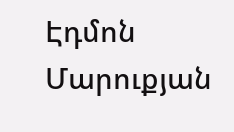Էդմոն Մարուքյան